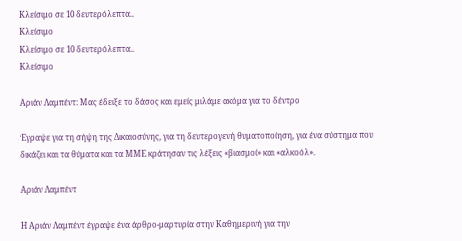Κλείσιμο σε 10 δευτερόλεπτα..
Κλείσιμο
Κλείσιμο σε 10 δευτερόλεπτα..
Κλείσιμο

Αριάν Λαμπέντ: Μας έδειξε το δάσος και εμείς μιλάμε ακόμα για το δέντρο

Έγραψε για τη σήψη της Δικαιοσύνης, για τη δευτερογενή θυματοποίηση, για ένα σύστημα που δικάζει και τα θύματα και τα ΜΜΕ κράτησαν τις λέξεις «βιασμοί» και «αλκοόλ».

Αριάν Λαμπέντ

Η Αριάν Λαμπέντ έγραψε ένα άρθρο-μαρτυρία στην Καθημερινή για την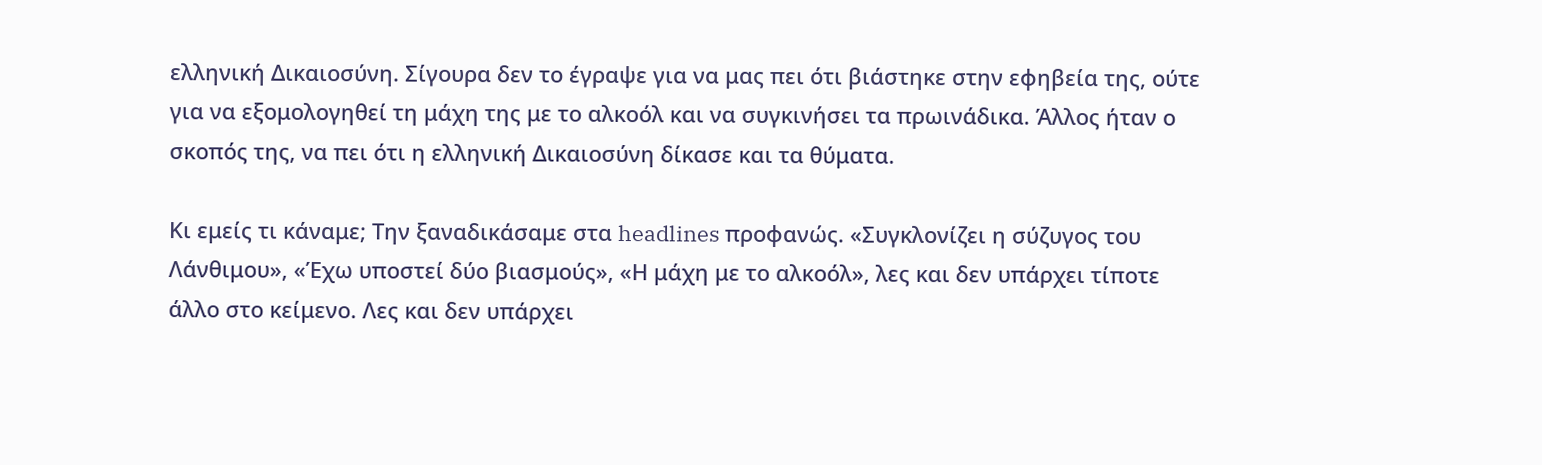ελληνική Δικαιοσύνη. Σίγουρα δεν το έγραψε για να μας πει ότι βιάστηκε στην εφηβεία της, ούτε για να εξομολογηθεί τη μάχη της με το αλκοόλ και να συγκινήσει τα πρωινάδικα. Άλλος ήταν ο σκοπός της, να πει ότι η ελληνική Δικαιοσύνη δίκασε και τα θύματα.

Κι εμείς τι κάναμε; Την ξαναδικάσαμε στα headlines προφανώς. «Συγκλονίζει η σύζυγος του Λάνθιμου», «Έχω υποστεί δύο βιασμούς», «Η μάχη με το αλκοόλ», λες και δεν υπάρχει τίποτε άλλο στο κείμενο. Λες και δεν υπάρχει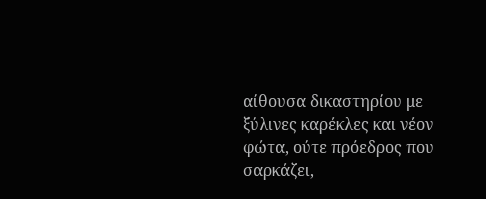αίθουσα δικαστηρίου με ξύλινες καρέκλες και νέον φώτα, ούτε πρόεδρος που σαρκάζει,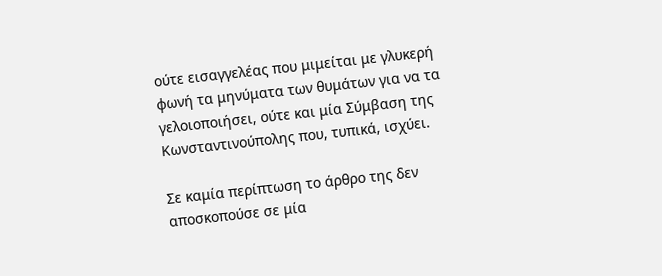ούτε εισαγγελέας που μιμείται με γλυκερή φωνή τα μηνύματα των θυμάτων για να τα γελοιοποιήσει, ούτε και μία Σύμβαση της Κωνσταντινούπολης που, τυπικά, ισχύει.

Σε καμία περίπτωση το άρθρο της δεν αποσκοπούσε σε μία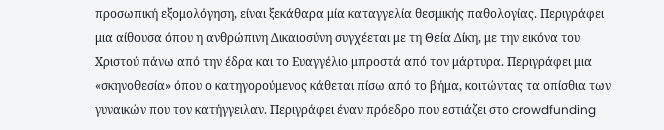προσωπική εξομολόγηση, είναι ξεκάθαρα μία καταγγελία θεσμικής παθολογίας. Περιγράφει μια αίθουσα όπου η ανθρώπινη Δικαιοσύνη συγχέεται με τη Θεία Δίκη, με την εικόνα του Χριστού πάνω από την έδρα και το Ευαγγέλιο μπροστά από τον μάρτυρα. Περιγράφει μια «σκηνοθεσία» όπου ο κατηγορούμενος κάθεται πίσω από το βήμα, κοιτώντας τα οπίσθια των γυναικών που τον κατήγγειλαν. Περιγράφει έναν πρόεδρο που εστιάζει στο crowdfunding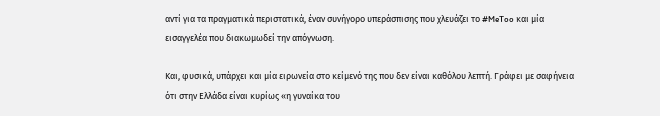αντί για τα πραγματικά περιστατικά, έναν συνήγορο υπεράσπισης που χλευάζει το #MeToo και μία εισαγγελέα που διακωμωδεί την απόγνωση.

Και, φυσικά, υπάρχει και μία ειρωνεία στο κείμενό της που δεν είναι καθόλου λεπτή. Γράφει με σαφήνεια ότι στην Ελλάδα είναι κυρίως «η γυναίκα του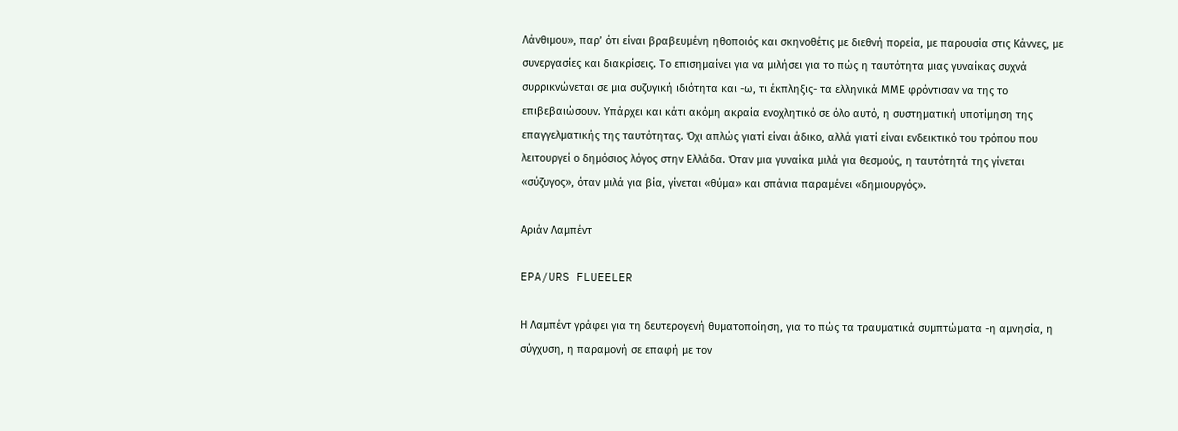Λάνθιμου», παρ’ ότι είναι βραβευμένη ηθοποιός και σκηνοθέτις με διεθνή πορεία, με παρουσία στις Κάννες, με συνεργασίες και διακρίσεις. Το επισημαίνει για να μιλήσει για το πώς η ταυτότητα μιας γυναίκας συχνά συρρικνώνεται σε μια συζυγική ιδιότητα και -ω, τι έκπληξις- τα ελληνικά ΜΜΕ φρόντισαν να της το επιβεβαιώσουν. Υπάρχει και κάτι ακόμη ακραία ενοχλητικό σε όλο αυτό, η συστηματική υποτίμηση της επαγγελματικής της ταυτότητας. Όχι απλώς γιατί είναι άδικο, αλλά γιατί είναι ενδεικτικό του τρόπου που λειτουργεί ο δημόσιος λόγος στην Ελλάδα. Όταν μια γυναίκα μιλά για θεσμούς, η ταυτότητά της γίνεται «σύζυγος», όταν μιλά για βία, γίνεται «θύμα» και σπάνια παραμένει «δημιουργός».

Αριάν Λαμπέντ

EPA/URS FLUEELER

Η Λαμπέντ γράφει για τη δευτερογενή θυματοποίηση, για το πώς τα τραυματικά συμπτώματα -η αμνησία, η σύγχυση, η παραμονή σε επαφή με τον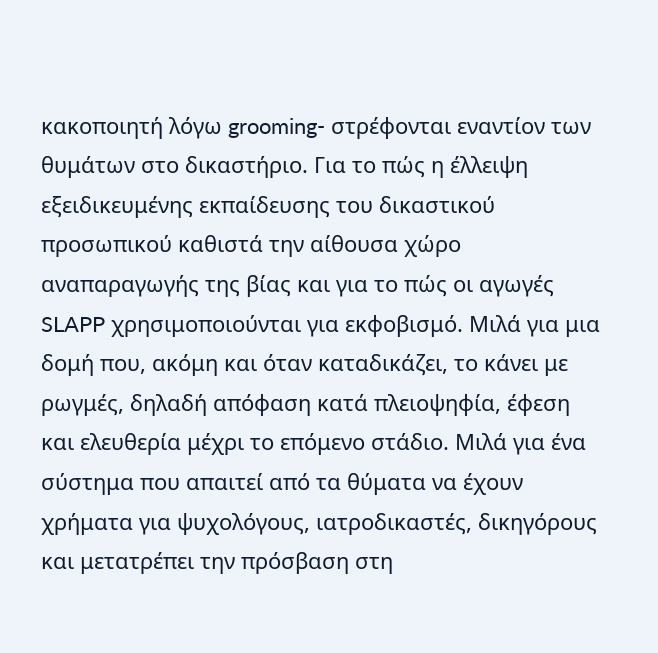κακοποιητή λόγω grooming- στρέφονται εναντίον των θυμάτων στο δικαστήριο. Για το πώς η έλλειψη εξειδικευμένης εκπαίδευσης του δικαστικού προσωπικού καθιστά την αίθουσα χώρο αναπαραγωγής της βίας και για το πώς οι αγωγές SLAPP χρησιμοποιούνται για εκφοβισμό. Μιλά για μια δομή που, ακόμη και όταν καταδικάζει, το κάνει με ρωγμές, δηλαδή απόφαση κατά πλειοψηφία, έφεση και ελευθερία μέχρι το επόμενο στάδιο. Μιλά για ένα σύστημα που απαιτεί από τα θύματα να έχουν χρήματα για ψυχολόγους, ιατροδικαστές, δικηγόρους και μετατρέπει την πρόσβαση στη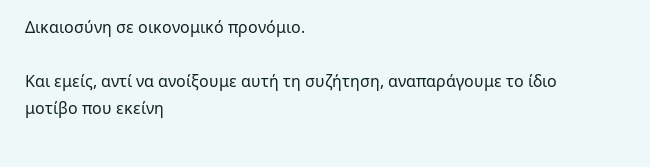Δικαιοσύνη σε οικονομικό προνόμιο.

Και εμείς, αντί να ανοίξουμε αυτή τη συζήτηση, αναπαράγουμε το ίδιο μοτίβο που εκείνη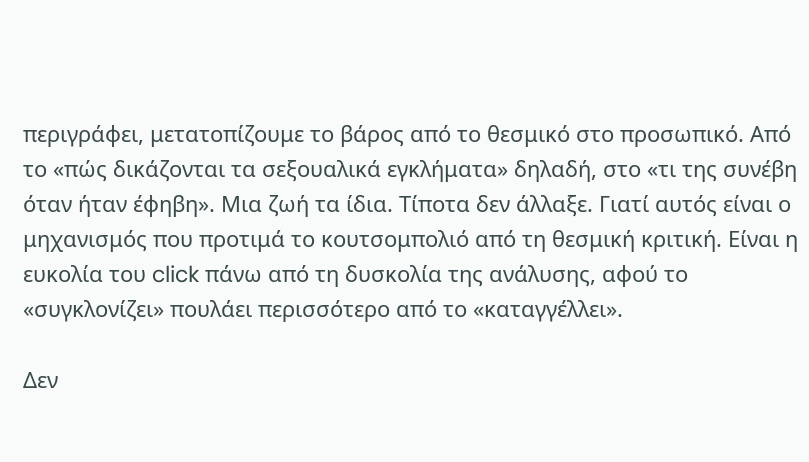περιγράφει, μετατοπίζουμε το βάρος από το θεσμικό στο προσωπικό. Από το «πώς δικάζονται τα σεξουαλικά εγκλήματα» δηλαδή, στο «τι της συνέβη όταν ήταν έφηβη». Μια ζωή τα ίδια. Τίποτα δεν άλλαξε. Γιατί αυτός είναι ο μηχανισμός που προτιμά το κουτσομπολιό από τη θεσμική κριτική. Είναι η ευκολία του click πάνω από τη δυσκολία της ανάλυσης, αφού το «συγκλονίζει» πουλάει περισσότερο από το «καταγγέλλει».

Δεν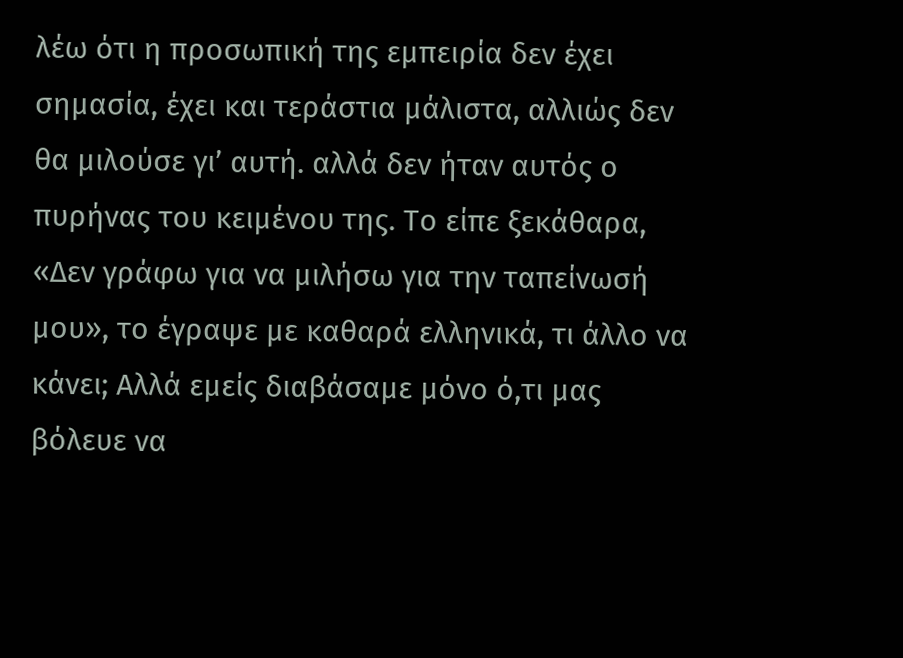λέω ότι η προσωπική της εμπειρία δεν έχει σημασία, έχει και τεράστια μάλιστα, αλλιώς δεν θα μιλούσε γι’ αυτή. αλλά δεν ήταν αυτός ο πυρήνας του κειμένου της. Το είπε ξεκάθαρα, «Δεν γράφω για να μιλήσω για την ταπείνωσή μου», το έγραψε με καθαρά ελληνικά, τι άλλο να κάνει; Αλλά εμείς διαβάσαμε μόνο ό,τι μας βόλευε να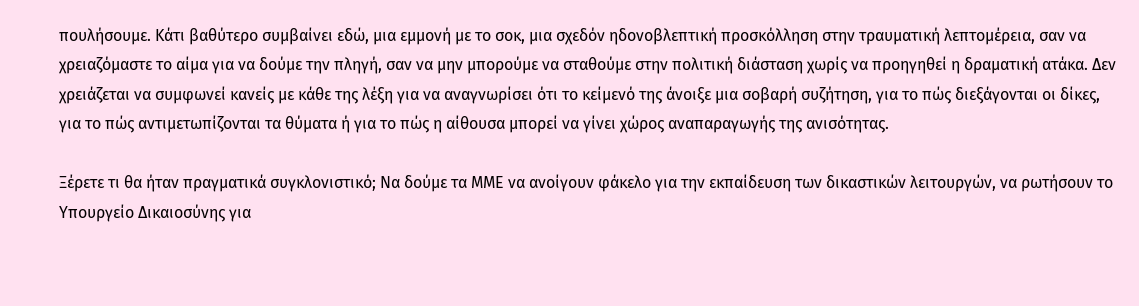πουλήσουμε. Κάτι βαθύτερο συμβαίνει εδώ, μια εμμονή με το σοκ, μια σχεδόν ηδονοβλεπτική προσκόλληση στην τραυματική λεπτομέρεια, σαν να χρειαζόμαστε το αίμα για να δούμε την πληγή, σαν να μην μπορούμε να σταθούμε στην πολιτική διάσταση χωρίς να προηγηθεί η δραματική ατάκα. Δεν χρειάζεται να συμφωνεί κανείς με κάθε της λέξη για να αναγνωρίσει ότι το κείμενό της άνοιξε μια σοβαρή συζήτηση, για το πώς διεξάγονται οι δίκες, για το πώς αντιμετωπίζονται τα θύματα ή για το πώς η αίθουσα μπορεί να γίνει χώρος αναπαραγωγής της ανισότητας.

Ξέρετε τι θα ήταν πραγματικά συγκλονιστικό; Να δούμε τα ΜΜΕ να ανοίγουν φάκελο για την εκπαίδευση των δικαστικών λειτουργών, να ρωτήσουν το Υπουργείο Δικαιοσύνης για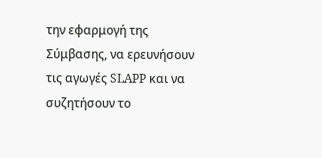την εφαρμογή της Σύμβασης, να ερευνήσουν τις αγωγές SLAPP και να συζητήσουν το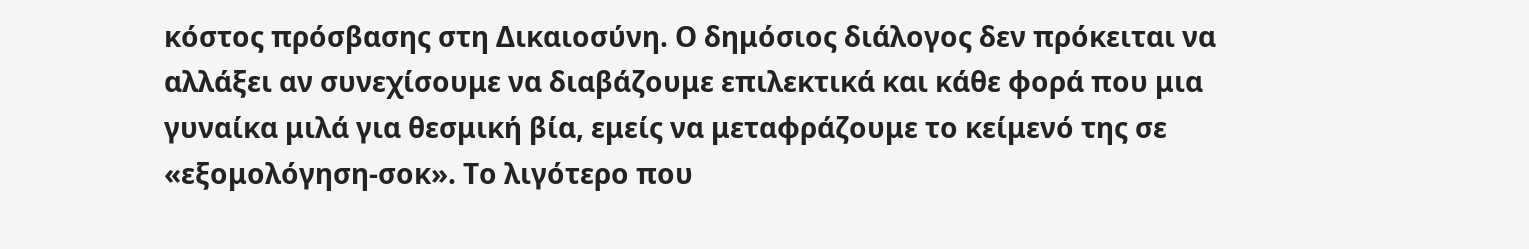κόστος πρόσβασης στη Δικαιοσύνη. Ο δημόσιος διάλογος δεν πρόκειται να αλλάξει αν συνεχίσουμε να διαβάζουμε επιλεκτικά και κάθε φορά που μια γυναίκα μιλά για θεσμική βία, εμείς να μεταφράζουμε το κείμενό της σε «εξομολόγηση-σοκ». Το λιγότερο που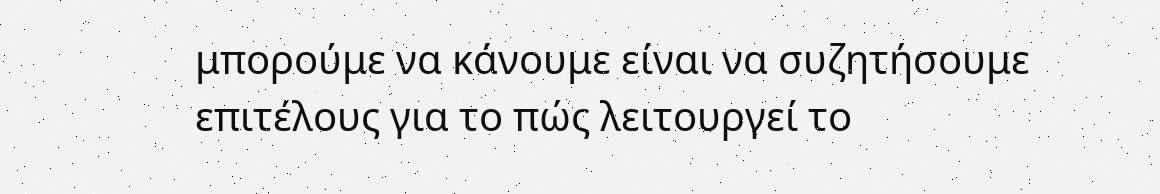μπορούμε να κάνουμε είναι να συζητήσουμε επιτέλους για το πώς λειτουργεί το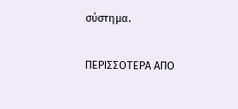σύστημα.

ΠΕΡΙΣΣΟΤΕΡΑ ΑΠΟ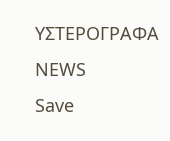ΥΣΤΕΡΟΓΡΑΦΑ
NEWS
Save